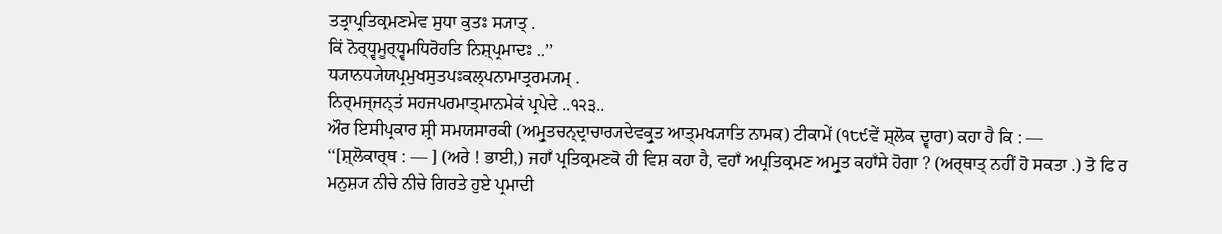ਤਤ੍ਰਾਪ੍ਰਤਿਕ੍ਰਮਣਮੇਵ ਸੁਧਾ ਕੁਤਃ ਸ੍ਯਾਤ੍ .
ਕਿਂ ਨੋਰ੍ਧ੍ਵਮੂਰ੍ਧ੍ਵਮਧਿਰੋਹਤਿ ਨਿਸ਼੍ਪ੍ਰਮਾਦਃ ..’’
ਧ੍ਯਾਨਧ੍ਯੇਯਪ੍ਰਮੁਖਸੁਤਪਃਕਲ੍ਪਨਾਮਾਤ੍ਰਰਮ੍ਯਮ੍ .
ਨਿਰ੍ਮਜ੍ਜਨ੍ਤਂ ਸਹਜਪਰਮਾਤ੍ਮਾਨਮੇਕਂ ਪ੍ਰਪੇਦੇ ..੧੨੩..
ਔਰ ਇਸੀਪ੍ਰਕਾਰ ਸ਼੍ਰੀ ਸਮਯਸਾਰਕੀ (ਅਮ੍ਰੁਤਚਨ੍ਦ੍ਰਾਚਾਰ੍ਯਦੇਵਕ੍ਰੁਤ ਆਤ੍ਮਖ੍ਯਾਤਿ ਨਾਮਕ) ਟੀਕਾਮੇਂ (੧੮੯ਵੇਂ ਸ਼੍ਲੋਕ ਦ੍ਵਾਰਾ) ਕਹਾ ਹੈ ਕਿ : —
‘‘[ਸ਼੍ਲੋਕਾਰ੍ਥ : — ] (ਅਰੇ ! ਭਾਈ,) ਜਹਾਁ ਪ੍ਰਤਿਕ੍ਰਮਣਕੋ ਹੀ ਵਿਸ਼ ਕਹਾ ਹੈ, ਵਹਾਁ ਅਪ੍ਰਤਿਕ੍ਰਮਣ ਅਮ੍ਰੁਤ ਕਹਾਁਸੇ ਹੋਗਾ ? (ਅਰ੍ਥਾਤ੍ ਨਹੀਂ ਹੋ ਸਕਤਾ .) ਤੋ ਫਿ ਰ ਮਨੁਸ਼੍ਯ ਨੀਚੇ ਨੀਚੇ ਗਿਰਤੇ ਹੁਏ ਪ੍ਰਮਾਦੀ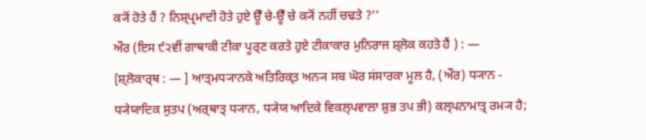ਕ੍ਯੋਂ ਹੋਤੇ ਹੈਂ ? ਨਿਸ਼੍ਪ੍ਰਮਾਦੀ ਹੋਤੇ ਹੁਏ ਊਁ ਚੇ-ਊਁ ਚੇ ਕ੍ਯੋਂ ਨਹੀਂ ਚਢਤੇ ?’’
ਔਰ (ਇਸ ੯੨ਵੀਂ ਗਾਥਾਕੀ ਟੀਕਾ ਪੂਰ੍ਣ ਕਰਤੇ ਹੁਏ ਟੀਕਾਕਾਰ ਮੁਨਿਰਾਜ ਸ਼੍ਲੋਕ ਕਹਤੇ ਹੈਂ ) : —
[ਸ਼੍ਲੋਕਾਰ੍ਥ : — ] ਆਤ੍ਮਧ੍ਯਾਨਕੇ ਅਤਿਰਿਕ੍ਤ ਅਨ੍ਯ ਸਬ ਘੋਰ ਸਂਸਾਰਕਾ ਮੂਲ ਹੈ, (ਔਰ) ਧ੍ਯਾਨ - ਧ੍ਯੇਯਾਦਿਕ ਸੁਤਪ (ਅਰ੍ਥਾਤ੍ ਧ੍ਯਾਨ, ਧ੍ਯੇਯ ਆਦਿਕੇ ਵਿਕਲ੍ਪਵਾਲਾ ਸ਼ੁਭ ਤਪ ਭੀ) ਕਲ੍ਪਨਾਮਾਤ੍ਰ ਰਮ੍ਯ ਹੈ;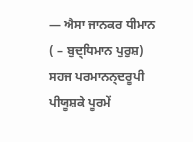— ਐਸਾ ਜਾਨਕਰ ਧੀਮਾਨ ( – ਬੁਦ੍ਧਿਮਾਨ ਪੁਰੁਸ਼) ਸਹਜ ਪਰਮਾਨਨ੍ਦਰੂਪੀ ਪੀਯੂਸ਼ਕੇ ਪੂਰਮੇਂ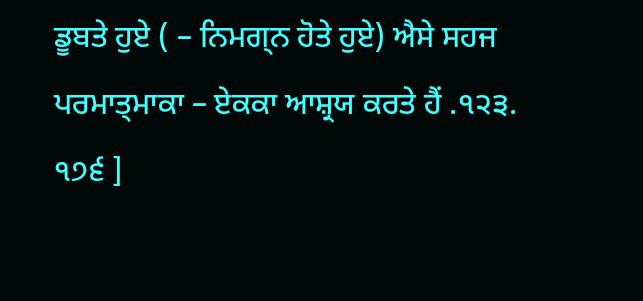ਡੂਬਤੇ ਹੁਏ ( – ਨਿਮਗ੍ਨ ਹੋਤੇ ਹੁਏ) ਐਸੇ ਸਹਜ ਪਰਮਾਤ੍ਮਾਕਾ – ਏਕਕਾ ਆਸ਼੍ਰਯ ਕਰਤੇ ਹੈਂ .੧੨੩.
੧੭੬ ]